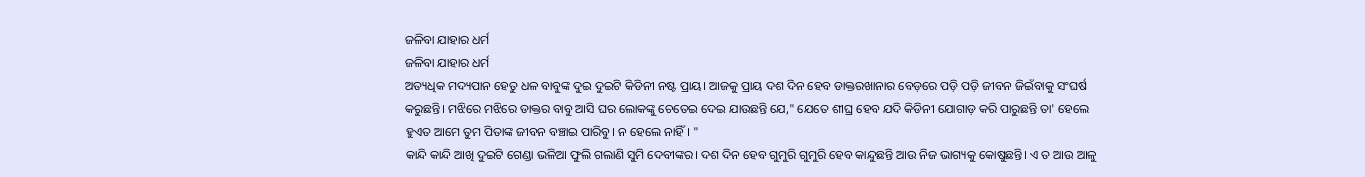ଜଳିବା ଯାହାର ଧର୍ମ
ଜଳିବା ଯାହାର ଧର୍ମ
ଅତ୍ୟଧିକ ମଦ୍ୟପାନ ହେତୁ ଧଳ ବାବୁଙ୍କ ଦୁଇ ଦୁଇଟି କିଡିନୀ ନଷ୍ଟ ପ୍ରାୟ। ଆଜକୁ ପ୍ରାୟ ଦଶ ଦିନ ହେବ ଡାକ୍ତରଖାନାର ବେଡ଼ରେ ପଡ଼ି ପଡ଼ି ଜୀବନ ଜିଇଁବାକୁ ସଂଘର୍ଷ କରୁଛନ୍ତି। ମଝିରେ ମଝିରେ ଡାକ୍ତର ବାବୁ ଆସି ଘର ଲୋକଙ୍କୁ ଚେତେଇ ଦେଇ ଯାଉଛନ୍ତି ଯେ," ଯେତେ ଶୀଘ୍ର ହେବ ଯଦି କିଡିନୀ ଯୋଗାଡ଼ କରି ପାରୁଛନ୍ତି ତା' ହେଲେ ହୁଏତ ଆମେ ତୁମ ପିତାଙ୍କ ଜୀବନ ବଞ୍ଚାଇ ପାରିବୁ। ନ ହେଲେ ନାହିଁ। "
କାନ୍ଦି କାନ୍ଦି ଆଖି ଦୁଇଟି ଗେଣ୍ଡା ଭଳିଆ ଫୁଲି ଗଲାଣି ସୁମି ଦେବୀଙ୍କର। ଦଶ ଦିନ ହେବ ଗୁମୁରି ଗୁମୁରି ହେବ କାନ୍ଦୁଛନ୍ତି ଆଉ ନିଜ ଭାଗ୍ୟକୁ କୋଷୁଛନ୍ତି। ଏ ତ ଆଉ ଆଳୁ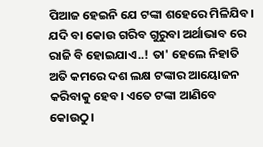ପିଆଜ ହେଇନି ଯେ ଟଙ୍କା ଶହେରେ ମିଳିଯିବ। ଯଦି ବା କୋଉ ଗରିବ ଗୁରୁବା ଅର୍ଥାଭାବ ରେ ରାଜି ବି ହୋଇଯାଏ..! ତା' ହେଲେ ନିହାତି ଅତି କମରେ ଦଶ ଲକ୍ଷ ଟଙ୍କାର ଆୟୋଜନ କରିବାକୁ ହେବ। ଏତେ ଟଙ୍କା ଆଣିବେ କୋଉଠୁ।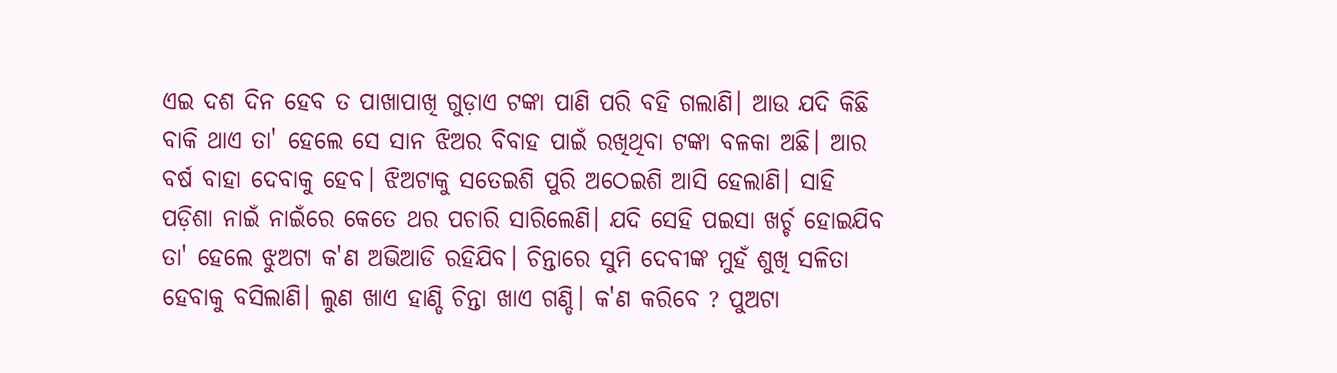ଏଇ ଦଶ ଦିନ ହେବ ତ ପାଖାପାଖି ଗୁଡ଼ାଏ ଟଙ୍କା ପାଣି ପରି ବହି ଗଲାଣି। ଆଉ ଯଦି କିଛି ବାକି ଥାଏ ତା' ହେଲେ ସେ ସାନ ଝିଅର ବିବାହ ପାଇଁ ରଖିଥିବା ଟଙ୍କା ବଳକା ଅଛି। ଆର ବର୍ଷ ବାହା ଦେବାକୁ ହେବ। ଝିଅଟାକୁ ସତେଇଶି ପୁରି ଅଠେଇଶି ଆସି ହେଲାଣି। ସାହି ପଡ଼ିଶା ନାଇଁ ନାଇଁରେ କେତେ ଥର ପଚାରି ସାରିଲେଣି। ଯଦି ସେହି ପଇସା ଖର୍ଚ୍ଚ ହୋଇଯିବ ତା' ହେଲେ ଝୁଅଟା କ'ଣ ଅଭିଆଡି ରହିଯିବ। ଚିନ୍ତାରେ ସୁମି ଦେବୀଙ୍କ ମୁହଁ ଶୁଖି ସଳିତା ହେବାକୁ ବସିଲାଣି। ଲୁଣ ଖାଏ ହାଣ୍ଡି ଚିନ୍ତା ଖାଏ ଗଣ୍ଡି। କ'ଣ କରିବେ ? ପୁଅଟା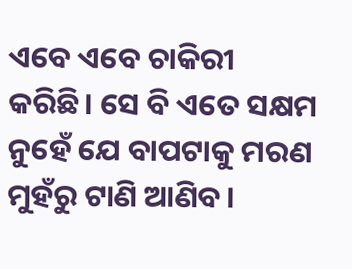ଏବେ ଏବେ ଚାକିରୀ କରିଛି। ସେ ବି ଏତେ ସକ୍ଷମ ନୁହେଁ ଯେ ବାପଟାକୁ ମରଣ ମୁହଁରୁ ଟାଣି ଆଣିବ।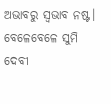ଅଭାବରୁ ସ୍ଵଭାବ ନଷ୍ଟ। ବେଳେବେଳେ ସୁମି ଦେବୀ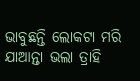ଭାବୁଛନ୍ତି ଲୋକଟା ମରି ଯାଆନ୍ତା ଭଲା ତ୍ରାହି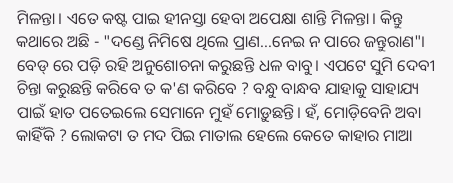ମିଳନ୍ତା। ଏତେ କଷ୍ଟ ପାଇ ହୀନସ୍ତା ହେବା ଅପେକ୍ଷା ଶାନ୍ତି ମିଳନ୍ତା। କିନ୍ତୁ କଥାରେ ଅଛି - "ଦଣ୍ଡେ ନିମିଷେ ଥିଲେ ପ୍ରାଣ...ନେଇ ନ ପାରେ ଜନ୍ତୁରାଣ"।
ବେଡ୍ ରେ ପଡ଼ି ରହି ଅନୁଶୋଚନା କରୁଛନ୍ତି ଧଳ ବାବୁ। ଏପଟେ ସୁମି ଦେବୀ ଚିନ୍ତା କରୁଛନ୍ତି କରିବେ ତ କ'ଣ କରିବେ ? ବନ୍ଧୁ ବାନ୍ଧବ ଯାହାକୁ ସାହାଯ୍ୟ ପାଇଁ ହାତ ପତେଇଲେ ସେମାନେ ମୁହଁ ମୋଡ଼ୁଛନ୍ତି। ହଁ, ମୋଡ଼ିବେନି ଅବା କାହିଁକି ? ଲୋକଟା ତ ମଦ ପିଇ ମାତାଲ ହେଲେ କେତେ କାହାର ମାଆ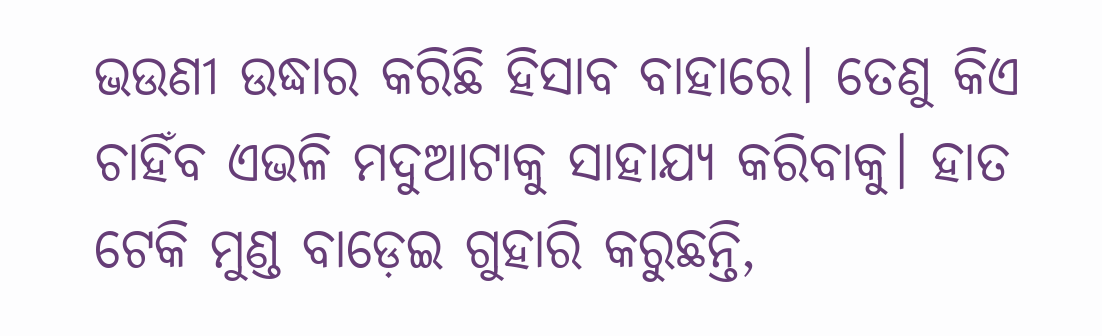ଭଉଣୀ ଉଦ୍ଧାର କରିଛି ହିସାବ ବାହାରେ। ତେଣୁ କିଏ ଚାହିଁବ ଏଭଳି ମଦୁଆଟାକୁ ସାହାଯ୍ୟ କରିବାକୁ। ହାତ ଟେକି ମୁଣ୍ଡ ବାଡ଼େଇ ଗୁହାରି କରୁଛନ୍ତି,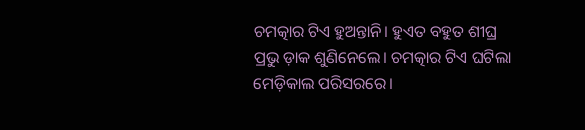ଚମତ୍କାର ଟିଏ ହୁଅନ୍ତାନି। ହୁଏତ ବହୁତ ଶୀଘ୍ର ପ୍ରଭୁ ଡ଼ାକ ଶୁଣିନେଲେ। ଚମତ୍କାର ଟିଏ ଘଟିଲା ମେଡ଼ିକାଲ ପରିସରରେ।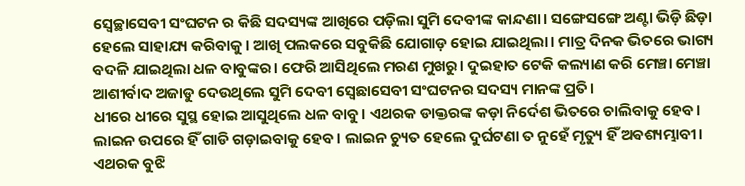ସ୍ଵେଚ୍ଛାସେବୀ ସଂଘଟନ ର କିଛି ସଦସ୍ୟଙ୍କ ଆଖିରେ ପଡ଼ିଲା ସୁମି ଦେବୀଙ୍କ କାନ୍ଦଣା। ସଙ୍ଗେସଙ୍ଗେ ଅଣ୍ଟା ଭିଡ଼ି ଛିଡ଼ା ହେଲେ ସାହାଯ୍ୟ କରିବାକୁ। ଆଖି ପଲକରେ ସବୁକିଛି ଯୋଗାଡ଼ ହୋଇ ଯାଇଥିଲା। ମାତ୍ର ଦିନକ ଭିତରେ ଭାଗ୍ୟ ବଦଳି ଯାଇଥିଲା ଧଳ ବାବୁଙ୍କର। ଫେରି ଆସିଥିଲେ ମରଣ ମୁଖରୁ। ଦୁଇହାତ ଟେକି କଲ୍ୟାଣ କରି ମେଞ୍ଚା ମେଞ୍ଚା ଆଶୀର୍ବାଦ ଅଜାଡୁ ଦେଉଥିଲେ ସୁମି ଦେବୀ ସ୍ବେଛାସେବୀ ସଂଘଟନର ସଦସ୍ୟ ମାନଙ୍କ ପ୍ରତି।
ଧୀରେ ଧୀରେ ସୁସ୍ଥ ହୋଇ ଆସୁଥିଲେ ଧଳ ବାବୁ। ଏଥରକ ଡାକ୍ତରଙ୍କ କଡ଼ା ନିର୍ଦେଶ ଭିତରେ ଚାଲିବାକୁ ହେବ। ଲାଇନ ଉପରେ ହିଁ ଗାଡି ଗଡ଼ାଇବାକୁ ହେବ। ଲାଇନ ଚ୍ୟୁତ ହେଲେ ଦୁର୍ଘଟଣା ତ ନୁହେଁ ମୃତ୍ୟୁ ହିଁ ଅଵଶ୍ୟମ୍ଭାବୀ।
ଏଥରକ ବୁଝି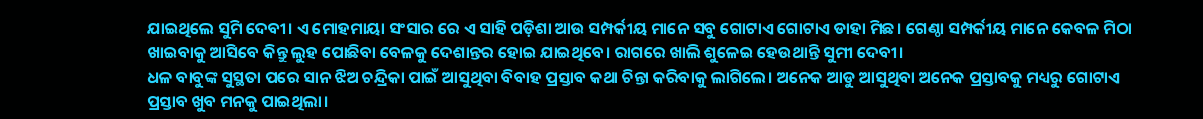ଯାଇଥିଲେ ସୁମି ଦେବୀ। ଏ ମୋହମାୟା ସଂସାର ରେ ଏ ସାହି ପଡ଼ିଶା ଆଉ ସମ୍ପର୍କୀୟ ମାନେ ସବୁ ଗୋଟାଏ ଗୋଟାଏ ଡାହା ମିଛ। ଗେଣ୍ଠା ସମ୍ପର୍କୀୟ ମାନେ କେବଳ ମିଠା ଖାଇବାକୁ ଆସିବେ କିନ୍ତୁ ଲୁହ ପୋଛିବା ବେଳକୁ ଦେଶାନ୍ତର ହୋଇ ଯାଇଥିବେ। ରାଗରେ ଖାଲି ଶୁଳେଇ ହେଉଥାନ୍ତି ସୁମୀ ଦେବୀ।
ଧଳ ବାବୁଙ୍କ ସୁସ୍ଥତା ପରେ ସାନ ଝିଅ ଚନ୍ଦ୍ରିକା ପାଇଁ ଆସୁଥିବା ବିବାହ ପ୍ରସ୍ତାବ କଥା ଚିନ୍ତା କରିବାକୁ ଲାଗିଲେ। ଅନେକ ଆଡୁ ଆସୁଥିବା ଅନେକ ପ୍ରସ୍ତାବକୁ ମଧ୍ୟରୁ ଗୋଟାଏ ପ୍ରସ୍ତାବ ଖୁବ ମନକୁ ପାଇଥିଲା।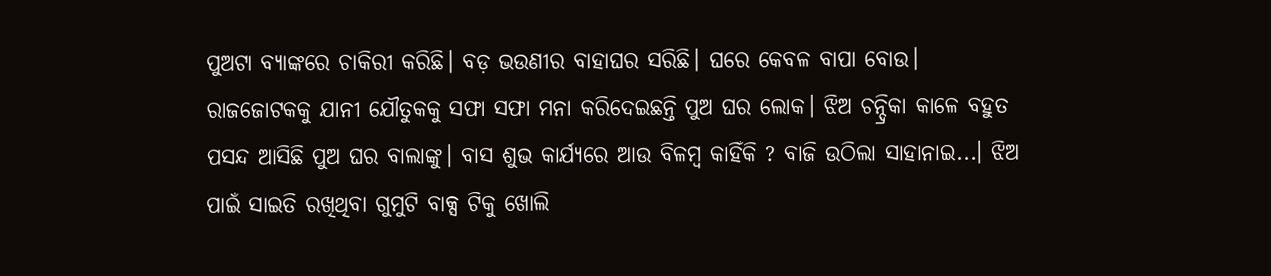ପୁଅଟା ବ୍ୟାଙ୍କରେ ଚାକିରୀ କରିଛି। ବଡ଼ ଭଉଣୀର ବାହାଘର ସରିଛି। ଘରେ କେବଳ ବାପା ବୋଉ। ରାଜଜୋଟକକୁ ଯାନୀ ଯୌତୁକକୁ ସଫା ସଫା ମନା କରିଦେଇଛନ୍ତି ପୁଅ ଘର ଲୋକ। ଝିଅ ଚନ୍ଦ୍ରିକା କାଳେ ବହୁତ ପସନ୍ଦ ଆସିଛି ପୁଅ ଘର ବାଲାଙ୍କୁ। ବାସ ଶୁଭ କାର୍ଯ୍ୟରେ ଆଉ ବିଳମ୍ବ କାହିଁକି ? ବାଜି ଉଠିଲା ସାହାନାଇ...। ଝିଅ ପାଇଁ ସାଇତି ରଖିଥିବା ଗୁମୁଟି ବାକ୍ସ ଟିକୁ ଖୋଲି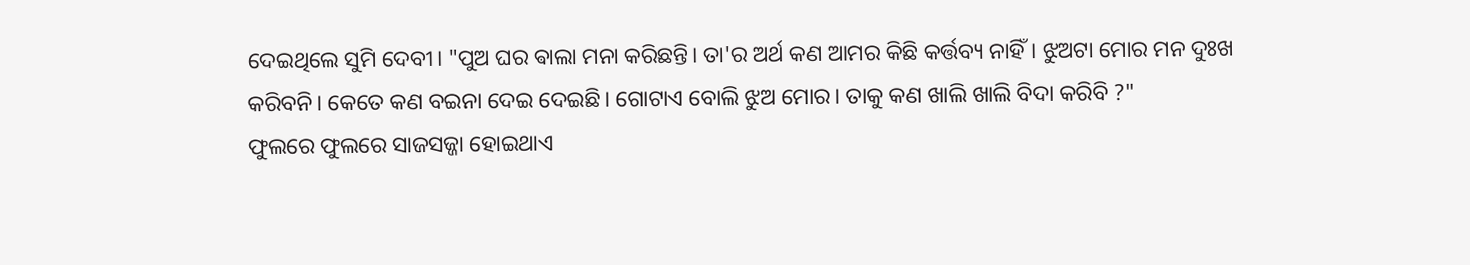ଦେଇଥିଲେ ସୁମି ଦେବୀ। "ପୁଅ ଘର ଵାଲା ମନା କରିଛନ୍ତି। ତା'ର ଅର୍ଥ କଣ ଆମର କିଛି କର୍ତ୍ତବ୍ୟ ନାହିଁ। ଝୁଅଟା ମୋର ମନ ଦୁଃଖ କରିବନି। କେତେ କଣ ବଇନା ଦେଇ ଦେଇଛି। ଗୋଟାଏ ବୋଲି ଝୁଅ ମୋର। ତାକୁ କଣ ଖାଲି ଖାଲି ବିଦା କରିବି ?"
ଫୁଲରେ ଫୁଲରେ ସାଜସଜ୍ଜା ହୋଇଥାଏ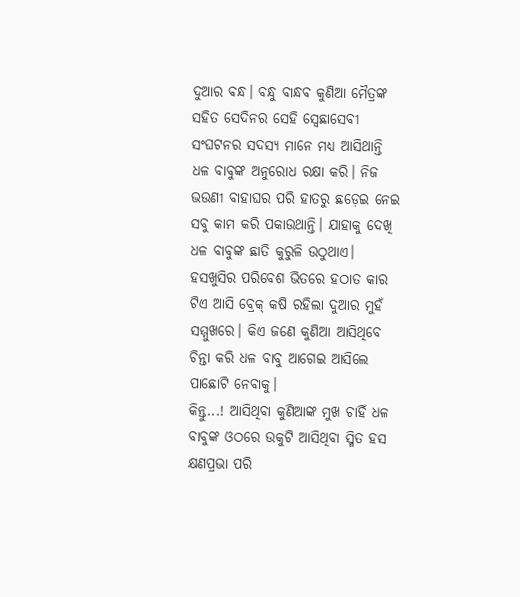ଦୁଆର ବନ୍ଧ। ବନ୍ଧୁ ବାନ୍ଧବ କୁଣିଆ ମୈତ୍ରଙ୍କ ସହିତ ସେଦିନର ସେହି ସ୍ବେଛାସେବୀ ସଂଘଟନର ସଦସ୍ୟ ମାନେ ମଧ୍ୟ ଆସିଥାନ୍ତି ଧଳ ବାବୁଙ୍କ ଅନୁରୋଧ ରକ୍ଷା କରି। ନିଜ ଭଉଣୀ ବାହାଘର ପରି ହାତରୁ ଛଡ଼େଇ ନେଇ ସବୁ କାମ କରି ପକାଉଥାନ୍ତି। ଯାହାକୁ ଦେଖି ଧଳ ବାବୁଙ୍କ ଛାତି କୁରୁଳି ଉଠୁଥାଏ। ହସଖୁସିର ପରିବେଶ ଭିତରେ ହଠାତ କାର ଟିଏ ଆସି ବ୍ରେକ୍ କଷି ରହିଲା ଦୁଆର ମୁହଁ ସମ୍ମୁଖରେ। କିଏ ଜଣେ କୁଣିଆ ଆସିଥିବେ ଚିନ୍ତା କରି ଧଳ ବାବୁ ଆଗେଇ ଆସିଲେ ପାଛୋଟି ନେବାକୁ।
କିନ୍ତୁ...! ଆସିଥିବା କୁଣିଆଙ୍କ ମୁଖ ଚାହିଁ ଧଳ ବାବୁଙ୍କ ଓଠରେ ଉକୁଟି ଆସିଥିବା ସ୍ମିତ ହସ କ୍ଷଣପ୍ରଭା ପରି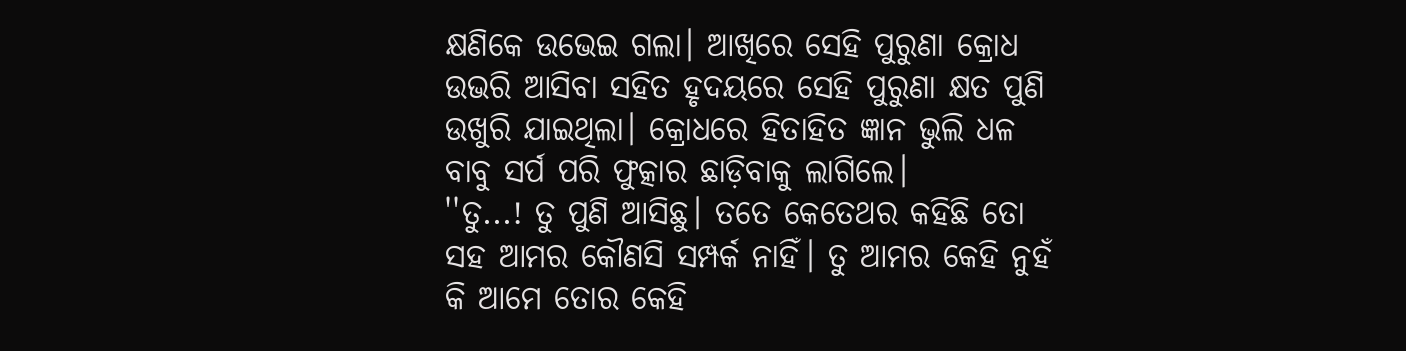କ୍ଷଣିକେ ଉଭେଇ ଗଲା। ଆଖିରେ ସେହି ପୁରୁଣା କ୍ରୋଧ ଉଭରି ଆସିବା ସହିତ ହୃଦୟରେ ସେହି ପୁରୁଣା କ୍ଷତ ପୁଣି ଉଖୁରି ଯାଇଥିଲା। କ୍ରୋଧରେ ହିତାହିତ ଜ୍ଞାନ ଭୁଲି ଧଳ ବାବୁ ସର୍ପ ପରି ଫୁତ୍କାର ଛାଡ଼ିବାକୁ ଲାଗିଲେ।
''ତୁ...! ତୁ ପୁଣି ଆସିଛୁ। ତତେ କେତେଥର କହିଛି ତୋ ସହ ଆମର କୌଣସି ସମ୍ପର୍କ ନାହିଁ। ତୁ ଆମର କେହି ନୁହଁ କି ଆମେ ତୋର କେହି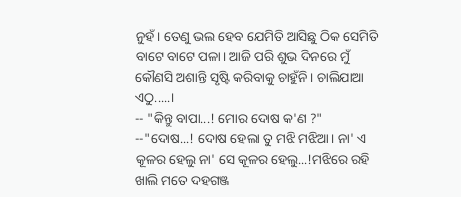ନୁହଁ। ତେଣୁ ଭଲ ହେବ ଯେମିତି ଆସିଛୁ ଠିକ ସେମିତି ବାଟେ ବାଟେ ପଳା। ଆଜି ପରି ଶୁଭ ଦିନରେ ମୁଁ କୌଣସି ଅଶାନ୍ତି ସୃଷ୍ଟି କରିବାକୁ ଚାହୁଁନି। ଚାଲିଯାଆ ଏଠୁ.....।
-- "କିନ୍ତୁ ବାପା...! ମୋର ଦୋଷ କ'ଣ ?"
--"ଦୋଷ...! ଦୋଷ ହେଲା ତୁ ମଝି ମଝିଆ। ନା' ଏ କୂଳର ହେଲୁ ନା' ସେ କୂଳର ହେଲୁ...!ମଝିରେ ରହି ଖାଲି ମତେ ଦହଗଞ୍ଜ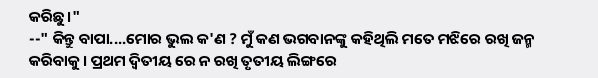କରିଛୁ।"
--" କିନ୍ତୁ ବାପା....ମୋର ଭୁଲ କ'ଣ ? ମୁଁ କଣ ଭଗବାନଙ୍କୁ କହିଥିଲି ମତେ ମଝିରେ ରଖି ଜନ୍ମ କରିବାକୁ। ପ୍ରଥମ ଦ୍ୱିତୀୟ ରେ ନ ରଖି ତୃତୀୟ ଲିଙ୍ଗରେ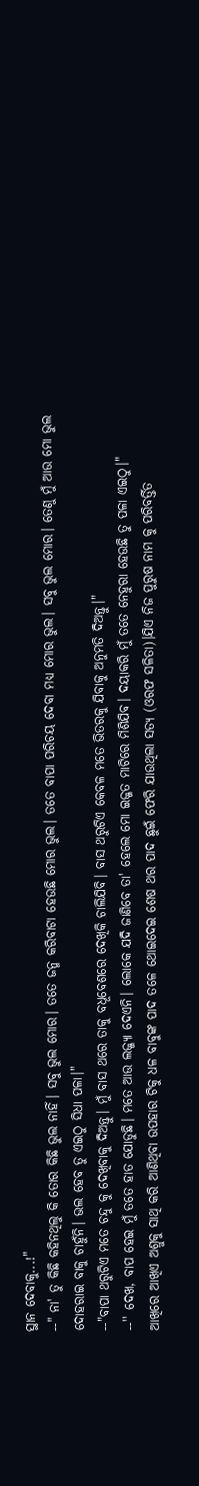ସ୍ଥାନ ଦେବାକୁ...!"
--" ନା' ତୁ କିଛି କହିନଥିଲୁ କି ତୋର କିଛି ଭୁଲ ନାହିଁ। ସବୁ ଭୁଲ ମୋର। ତତେ ଜନ୍ମ କରିବାଟା ହେଉଛି ମୋର ଭୁଲ। ତତେ ବାପା ପରିଚୟ ଦେବା ମଧ୍ୟ ମୋର ଭୁଲ। ସବୁ ଭୁଲ ମୋର। ତେଣୁ ମୁଁ ଆଉ ମୋ ଭୁଲ ଦୋହରାଇ ବାକୁ ଚାହୁଁନି। ଭଲ ହେବ ତୁ ଏଇଠୁ ସିଧା ପଳା।"
--"ବାପା ଥରୁଟିଏ ମତେ ଚନ୍ଦୁ କୁ ଦେଖିବାକୁ ଦିଅନ୍ତୁ। ମୁଁ ବାସ ଥରେ ତାକୁ ବଧୂବେଶରେ ଦେଖିକି ଚାଲିଯିବି। ବାସ ଥରୁଟିଏ କେବଳ ମତେ ଭିତରକୁ ଯିବାକୁ ଅନୁମତି ଦିଅନ୍ତୁ।"
--'' ଦେଖ, ବାପ ହେଇ ମୁଁ ତତେ ହାତ ଯୋଡୁଛି। ମତେ ଆଉ ଲଜ୍ଜ୍ୟା ଦେଏନି। ଲୋକେ ଯଦି ଜାଣିବେ ତା' ହେଲେ ମୋ ଇଜ୍ଜତ ମାଟିରେ ମିଶିଯିବ। ଦୟାକରି ମୁଁ ତତେ ନେହୁରା ହେଉଛି ତୁ ପଳା ଏଇଠୁ।"
ଆଖିରେ ଆଖିଏ ଅଶ୍ରୁକୁ ସାଥି କରି ଆଣିଥିବା ଉପହାର ଟିକୁ ଧଳ ବାବୁଙ୍କ ପାଦ ତଳେ ଥୋଇଦେଇ ଶେଷ ଥର ପାଦ ଛୁଇଁ ଫେରି ଯାଉଥିଲା ସତ୍ୟ (ଓରଫ ସଳିତା)।ଯିଏ ନିଜ ପୁରୁଷ ନାମ କୁ ପରିବର୍ତ୍ତିତ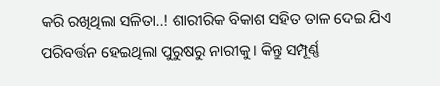କରି ରଖିଥିଲା ସଳିତା..! ଶାରୀରିକ ବିକାଶ ସହିତ ତାଳ ଦେଇ ଯିଏ ପରିବର୍ତ୍ତନ ହେଇଥିଲା ପୁରୁଷରୁ ନାରୀକୁ। କିନ୍ତୁ ସମ୍ପୂର୍ଣ୍ଣ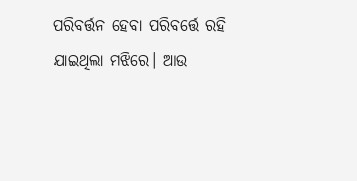ପରିବର୍ତ୍ତନ ହେବା ପରିବର୍ତ୍ତେ ରହି ଯାଇଥିଲା ମଝିରେ। ଆଉ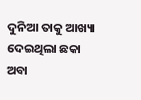ଦୁନିଆ ତାକୁ ଆଖ୍ୟା ଦେଇଥିଲା ଛକା ଅବା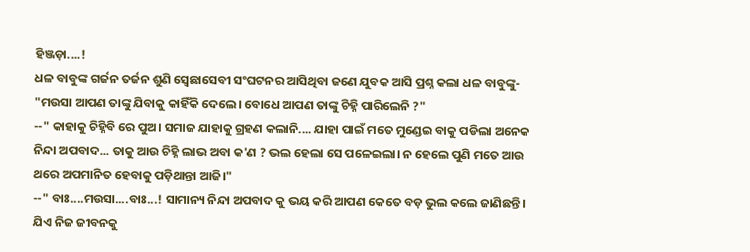ହିଞ୍ଜଡ଼ା....!
ଧଳ ବାବୁଙ୍କ ଗର୍ଜନ ତର୍ଜନ ଶୁଣି ସ୍ବେଛାସେବୀ ସଂଘଟନର ଆସିଥିବା ଜଣେ ଯୁବକ ଆସି ପ୍ରଶ୍ନ କଲା ଧଳ ବାବୁଙ୍କୁ- "ମଉସା ଆପଣ ତାଙ୍କୁ ଯିବାକୁ କାହିଁକି ଦେଲେ। ବୋଧେ ଆପଣ ତାଙ୍କୁ ଚିହ୍ନି ପାରିଲେନି ?"
--" କାହାକୁ ଚିହ୍ନିବି ରେ ପୁଅ। ସମାଜ ଯାହାକୁ ଗ୍ରହଣ କଲାନି.... ଯାହା ପାଇଁ ମତେ ମୁଣ୍ଡେଇ ବାକୁ ପଡିଲା ଅନେକ ନିନ୍ଦା ଅପବାଦ... ତାକୁ ଆଉ ଚିହ୍ନି ଲାଭ ଅବା କ'ଣ ? ଭଲ ହେଲା ସେ ପଳେଇଲା। ନ ହେଲେ ପୁଣି ମତେ ଆଉ ଥରେ ଅପମାନିତ ହେବାକୁ ପଡ଼ିଥାନ୍ତା ଆଜି।"
--" ବାଃ....ମଉସା....ବାଃ...! ସାମାନ୍ୟ ନିନ୍ଦା ଅପବାଦ କୁ ଭୟ କରି ଆପଣ କେତେ ବଡ଼ ଭୁଲ କଲେ ଜାଣିଛନ୍ତି। ଯିଏ ନିଜ ଜୀବନକୁ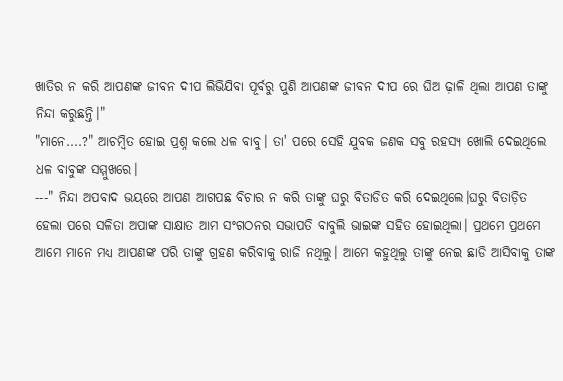ଖାତିର ନ କରି ଆପଣଙ୍କ ଜୀବନ ଦୀପ ଲିଭିଯିବା ପୂର୍ବରୁ ପୁଣି ଆପଣଙ୍କ ଜୀବନ ଦୀପ ରେ ଘିଅ ଢ଼ାଳି ଥିଲା ଆପଣ ତାଙ୍କୁ ନିନ୍ଦା କରୁଛନ୍ତି।"
"ମାନେ....?" ଆଚମ୍ବିତ ହୋଇ ପ୍ରଶ୍ନ କଲେ ଧଳ ବାବୁ। ତା' ପରେ ସେହି ଯୁବକ ଜଣକ ସବୁ ରହସ୍ୟ ଖୋଲି ଦେଇଥିଲେ ଧଳ ବାବୁଙ୍କ ସମ୍ମୁଖରେ।
---" ନିନ୍ଦା ଅପବାଦ ଭୟରେ ଆପଣ ଆଗପଛ ବିଚାର ନ କରି ତାଙ୍କୁ ଘରୁ ବିତାଡିତ କରି ଦେଇଥିଲେ।ଘରୁ ବିତାଡ଼ିତ ହେଲା ପରେ ସଳିତା ଅପାଙ୍କ ସାକ୍ଷାତ ଆମ ସଂଗଠନର ସଭାପତି ବାବୁଲି ଭାଇଙ୍କ ସହିତ ହୋଇଥିଲା। ପ୍ରଥମେ ପ୍ରଥମେ ଆମେ ମାନେ ମଧ୍ୟ ଆପଣଙ୍କ ପରି ତାଙ୍କୁ ଗ୍ରହଣ କରିବାକୁ ରାଜି ନଥିଲୁ। ଆମେ କହୁଥିଲୁ ତାଙ୍କୁ ନେଇ ଛାଡି ଆସିବାକୁ ତାଙ୍କ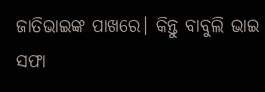ଜାତିଭାଇଙ୍କ ପାଖରେ। କିନ୍ତୁ ବାବୁଲି ଭାଇ ସଫା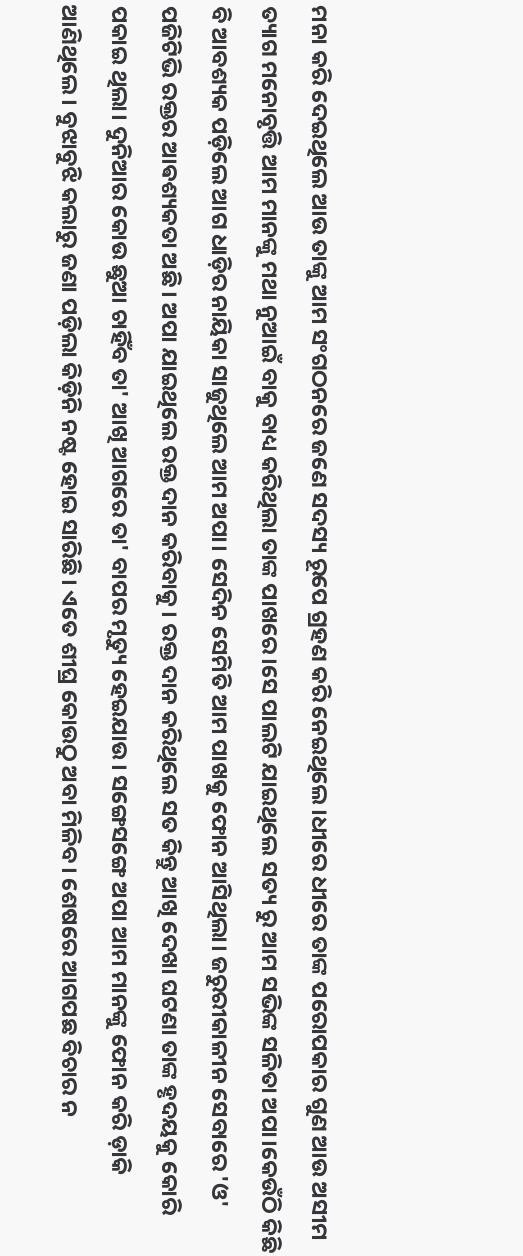ମନା କରି ଦେଇଥିଲେ ଆଉ ତାଙ୍କୁ ଆମ ସଂଗଠନରେ ଜଣେ ସଦସ୍ୟ ରୂପେ ଗ୍ରହଣ କରି ନେଇଥିଲେ।ଧୀରେ ଧୀରେ ତାଙ୍କ ପରୋପକାର ଗୁଣ ଆଉ ଅସୀମ ତ୍ୟାଗ ମନୋବୃତ୍ତି ଆମ ମାନଙ୍କୁ ମଥା ନୁଆଇଁ ବାକୁ ବାଧ୍ୟ କରିଥିଲା ତାଙ୍କ ପାଖରେ।ସେ ପାଲଟି ଯାଇଥିଲେ ସତ୍ୟ ରୁ ଆମ ସଭିଙ୍କ ସଳିତା ଅପା।କେଉଁଠି କିଛି ବି ଆବଶ୍ୟକ ପଡ଼ିଲେ ଆଗ ଧାଡ଼ିର ନାୟିକା ସାଜୁଥିଲେ ଆମ ଅପା। ସେଦିନ ସେମିତି ଆମ ପାଖକୁ ଫୋନ ଆସିଥିଲା। ଜରୁରୀକାଳୀନ ସେବାରେ 'ଓ' ପଜିଟିଭି ରକ୍ତର ଆଵଶ୍ୟକତା ଅଛି। ଅପା ଯାଇଥିଲେ ରକ୍ତ ଦାନ କରିବାକୁ। ରକ୍ତ ଦାନ କରିଥିଲେ ସତ କିନ୍ତୁ ଆଖି ଦେଖା ଘଟଣା ତାଙ୍କ ହୃଦୟକୁ କୋରି ପକାଇ ଥିଲା। ଦୁନିଆର କୋଉ ଛୁଆ ଚାହିଁବ ତା' ଆଖି ଆଗରେ ତା' ବାପର ମୃତ୍ୟୁ ହେଇଯାଉ। ସଙ୍ଗେସଙ୍ଗେ ଅପା ଆମ ମାନଙ୍କୁ ଫୋନ କରି ଡ଼ାକି ଆଣିଥିଲେ। ବୁଝାବୁଝି କଲାରୁ ଜଣା ପଡ଼ିଲା କିଡ଼ିନି ନଷ୍ଟ ହୋଇ ସାରିଛି। ଏତେ ଶୀଘ୍ର କୋଉଠୁ ଅବା ମିଳିବ। ଶେଷରେ ଆଗପଛ ବିଚାର ନ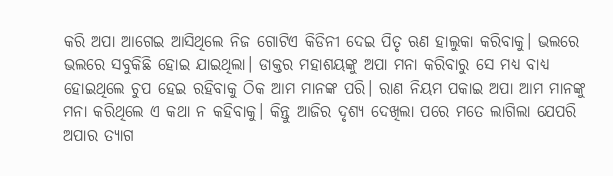କରି ଅପା ଆଗେଇ ଆସିଥିଲେ ନିଜ ଗୋଟିଏ କିଡିନୀ ଦେଇ ପିତୃ ଋଣ ହାଲୁକା କରିବାକୁ। ଭଲରେ ଭଲରେ ସବୁକିଛି ହୋଇ ଯାଇଥିଲା। ଡାକ୍ତର ମହାଶୟଙ୍କୁ ଅପା ମନା କରିବାରୁ ସେ ମଧ୍ୟ ବାଧ୍ୟ ହୋଇଥିଲେ ଚୁପ ହେଇ ରହିବାକୁ ଠିକ ଆମ ମାନଙ୍କ ପରି। ରାଣ ନିୟମ ପକାଇ ଅପା ଆମ ମାନଙ୍କୁ ମନା କରିଥିଲେ ଏ କଥା ନ କହିବାକୁ। କିନ୍ତୁ ଆଜିର ଦୃଶ୍ୟ ଦେଖିଲା ପରେ ମତେ ଲାଗିଲା ଯେପରି ଅପାର ତ୍ୟାଗ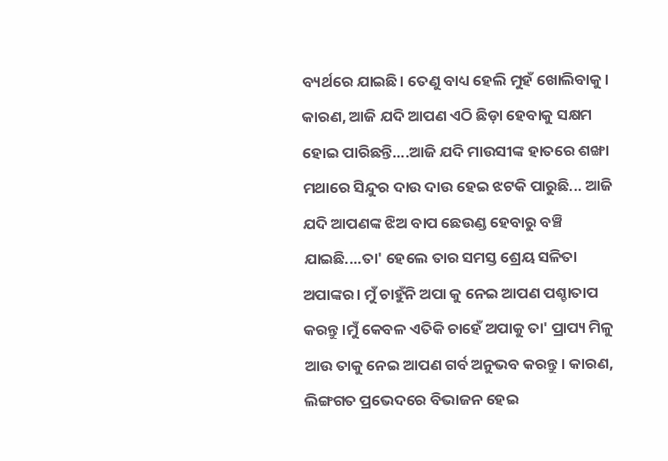ବ୍ୟର୍ଥରେ ଯାଇଛି। ତେଣୁ ବାଧ୍ୟ ହେଲି ମୁହଁ ଖୋଲିବାକୁ। କାରଣ, ଆଜି ଯଦି ଆପଣ ଏଠି ଛିଡ଼ା ହେବାକୁ ସକ୍ଷମ ହୋଇ ପାରିଛନ୍ତି....ଆଜି ଯଦି ମାଉସୀଙ୍କ ହାତରେ ଶଙ୍ଖା ମଥାରେ ସିନ୍ଦୁର ଦାଉ ଦାଉ ହେଇ ଝଟକି ପାରୁଛି... ଆଜି ଯଦି ଆପଣଙ୍କ ଝିଅ ବାପ ଛେଉଣ୍ଡ ହେବାରୁ ବଞ୍ଚି ଯାଇଛି....ତା' ହେଲେ ତାର ସମସ୍ତ ଶ୍ରେୟ ସଳିତା ଅପାଙ୍କର। ମୁଁ ଚାହୁଁନି ଅପା କୁ ନେଇ ଆପଣ ପଶ୍ଚାତାପ କରନ୍ତୁ।ମୁଁ କେବଳ ଏତିକି ଚାହେଁ ଅପାକୁ ତା' ପ୍ରାପ୍ୟ ମିଳୁ ଆଉ ତାକୁ ନେଇ ଆପଣ ଗର୍ବ ଅନୁଭବ କରନ୍ତୁ। କାରଣ, ଲିଙ୍ଗଗତ ପ୍ରଭେଦରେ ବିଭାଜନ ହେଇ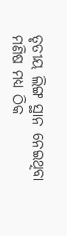ତୃତୀୟ ଲିଙ୍ଗ ସ୍ଥାନ ନେଇଥିବା ମଣିଷ ମଧ୍ୟ ଠିକ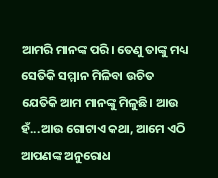ଆମରି ମାନଙ୍କ ପରି। ତେଣୁ ତାଙ୍କୁ ମଧ୍ୟ ସେତିକି ସମ୍ମାନ ମିଳିବା ଉଚିତ ଯେତିକି ଆମ ମାନଙ୍କୁ ମିଳୁଛି। ଆଉ ହଁ...ଆଉ ଗୋଟାଏ କଥା, ଆମେ ଏଠି ଆପଣଙ୍କ ଅନୁରୋଧ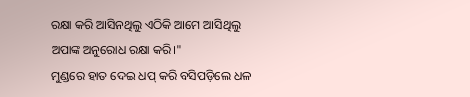ରକ୍ଷା କରି ଆସିନଥିଲୁ ଏଠିକି ଆମେ ଆସିଥିଲୁ ଅପାଙ୍କ ଅନୁରୋଧ ରକ୍ଷା କରି।"
ମୁଣ୍ଡରେ ହାତ ଦେଇ ଧପ୍ କରି ବସିପଡ଼ିଲେ ଧଳ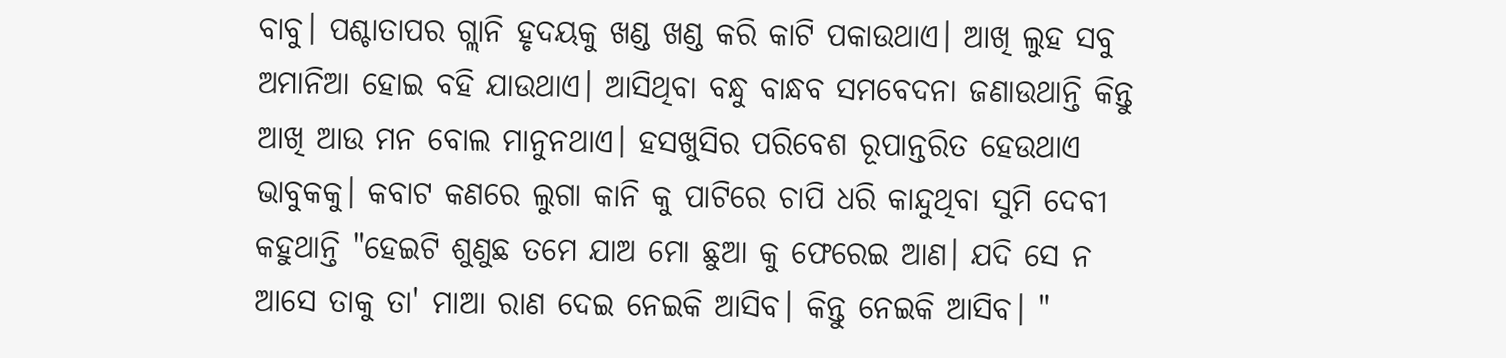ବାବୁ। ପଶ୍ଚାତାପର ଗ୍ଲାନି ହୃଦୟକୁ ଖଣ୍ଡ ଖଣ୍ଡ କରି କାଟି ପକାଉଥାଏ। ଆଖି ଲୁହ ସବୁ ଅମାନିଆ ହୋଇ ବହି ଯାଉଥାଏ। ଆସିଥିବା ବନ୍ଧୁ ବାନ୍ଧବ ସମବେଦନା ଜଣାଉଥାନ୍ତି କିନ୍ତୁ ଆଖି ଆଉ ମନ ବୋଲ ମାନୁନଥାଏ। ହସଖୁସିର ପରିବେଶ ରୂପାନ୍ତରିତ ହେଉଥାଏ ଭାବୁକକୁ। କବାଟ କଣରେ ଲୁଗା କାନି କୁ ପାଟିରେ ଚାପି ଧରି କାନ୍ଦୁଥିବା ସୁମି ଦେବୀ କହୁଥାନ୍ତି "ହେଇଟି ଶୁଣୁଛ ତମେ ଯାଅ ମୋ ଛୁଆ କୁ ଫେରେଇ ଆଣ। ଯଦି ସେ ନ ଆସେ ତାକୁ ତା' ମାଆ ରାଣ ଦେଇ ନେଇକି ଆସିବ। କିନ୍ତୁ ନେଇକି ଆସିବ। "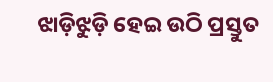ଝାଡ଼ିଝୁଡ଼ି ହେଇ ଉଠି ପ୍ରସ୍ତୁତ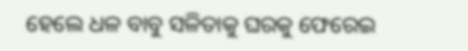ହେଲେ ଧଳ ବାବୁ ସଳିତାକୁ ଘରକୁ ଫେରେଇ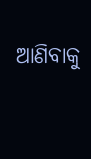ଆଣିବାକୁ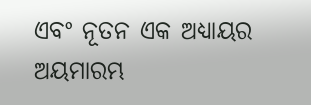ଏବଂ ନୂତନ ଏକ ଅଧ୍ୟାୟର ଅୟମାରମ୍ଭ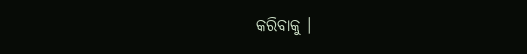କରିବାକୁ ।